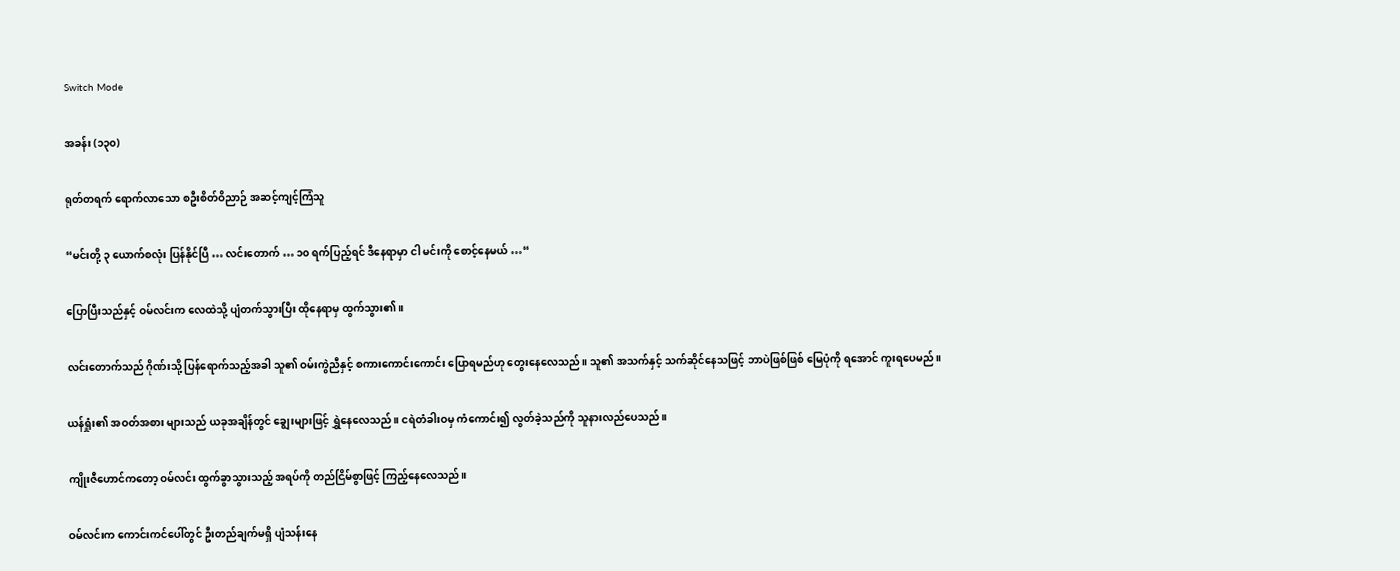Switch Mode

အခန်း (၁၃၀)

ရုတ်တရက် ရောက်လာသော စဦးစိတ်ဝိညာဉ် အဆင့်ကျင့်ကြံသူ

“မင်းတို့ ၃ ယောက်စလုံး ပြန်နိုင်ပြီ … လင်းတောက် … ၁၀ ရက်ပြည့်ရင် ဒီနေရာမှာ ငါ မင်းကို စောင့်နေမယ် …“

ပြောပြီးသည်နှင့် ဝမ်လင်းက လေထဲသို့ ပျံတက်သွားပြီး ထိုနေရာမှ ထွက်သွား၏။

လင်းတောက်သည် ဂိုဏ်းသို့ ပြန်ရောက်သည့်အခါ သူ၏ ဝမ်းကွဲညီနှင့် စကားကောင်းကောင်း ပြောရမည်ဟု တွေးနေလေသည်။ သူ၏ အသက်နှင့် သက်ဆိုင်နေသဖြင့် ဘာပဲဖြစ်ဖြစ် မြေပုံကို ရအောင် ကူးရပေမည်။

ယန်ရှုံး၏ အဝတ်အစား များသည် ယခုအချိန်တွင် ချွေးများဖြင့် ရွှဲနေလေသည်။ ငရဲတံခါးဝမှ ကံကောင်း၍ လွတ်ခဲ့သည်ကို သူနားလည်ပေသည်။

ကျိုးဇီဟောင်ကတော့ ဝမ်လင်း ထွက်ခွာသွားသည့် အရပ်ကို တည်ငြိမ်စွာဖြင့် ကြည့်နေလေသည်။

ဝမ်လင်းက ကောင်းကင်ပေါ်တွင် ဦးတည်ချက်မရှိ ပျံသန်းနေ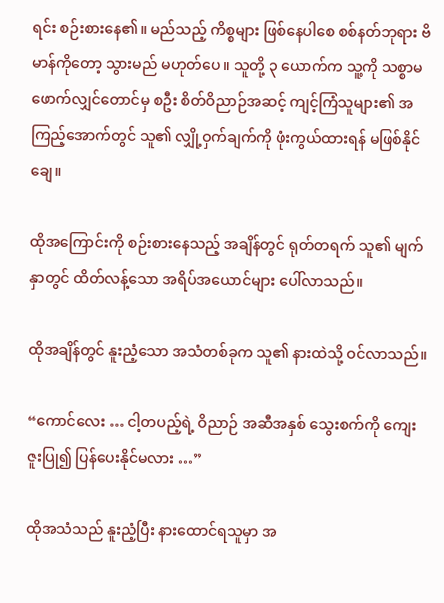ရင်း စဉ်းစားနေ၏။ မည်သည့် ကိစ္စများ ဖြစ်နေပါစေ စစ်နတ်ဘုရား ဗိမာန်ကိုတော့ သွားမည် မဟုတ်ပေ။ သူတို့ ၃ ယောက်က သူ့ကို သစ္စာမဖောက်လျှင်တောင်မှ စဦး စိတ်ဝိညာဉ်အဆင့် ကျင့်ကြံသူများ၏ အကြည့်အောက်တွင် သူ၏ လျှို့ဝှက်ချက်ကို ဖုံးကွယ်ထားရန် မဖြစ်နိုင်ချေ။

ထိုအကြောင်းကို စဉ်းစားနေသည့် အချိန်တွင် ရုတ်တရက် သူ၏ မျက်နှာတွင် ထိတ်လန့်သော အရိပ်အယောင်များ ပေါ်လာသည်။

ထိုအချိန်တွင် နူးညံ့သော အသံတစ်ခုက သူ၏ နားထဲသို့ ဝင်လာသည်။

“ကောင်လေး … ငါ့တပည့်ရဲ့ ဝိညာဉ် အဆီအနှစ် သွေးစက်ကို ကျေးဇူးပြု၍ ပြန်ပေးနိုင်မလား …”

ထိုအသံသည် နူးညံ့ပြီး နားထောင်ရသူမှာ အ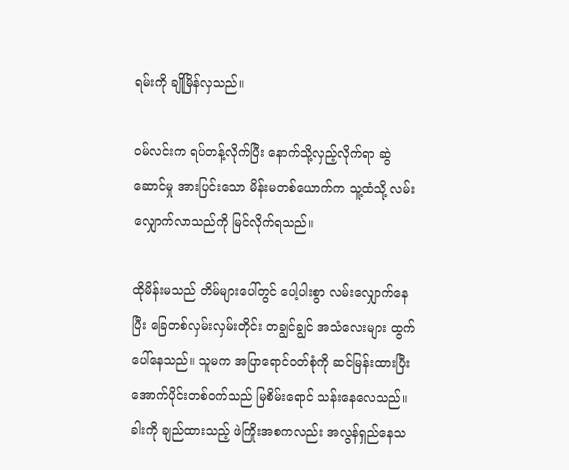ရမ်းကို ချိုမြိန်လှသည်။

ဝမ်လင်းက ရပ်တန့်လိုက်ပြီး နောက်သို့လှည့်လိုက်ရာ ဆွဲဆောင်မှု အားပြင်းသော မိန်းမတစ်ယောက်က သူ့ထံသို့ လမ်းလျှောက်လာသည်ကို မြင်လိုက်ရသည်။

ထိုမိန်းမသည် တိမ်များပေါ်တွင် ပေါ့ပါးစွာ လမ်းလျှောက်နေပြီး ခြေတစ်လှမ်းလှမ်းတိုင်း တချွင်ချွင် အသံလေးများ ထွက်ပေါ်နေသည်။ သူမက အပြာရောင်ဝတ်စုံကို ဆင်မြန်းထားပြီး အောက်ပိုင်းတစ်ဝက်သည် မြစိမ်းရောင် သန်းနေလေသည်။ ခါးကို ချည်ထားသည့် ဖဲကြိုးအစကလည်း အလွန်ရှည်နေသ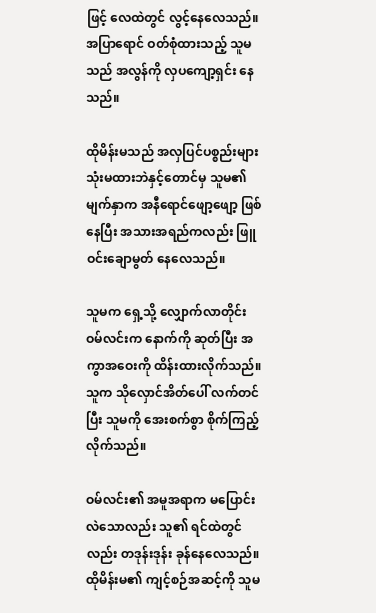ဖြင့် လေထဲတွင် လွင့်နေလေသည်။ အပြာရောင် ဝတ်စုံထားသည့် သူမသည် အလွန်ကို လှပကျော့ရှင်း နေသည်။

ထိုမိန်းမသည် အလှပြင်ပစ္စည်းများ သုံးမထားဘဲနှင့်တောင်မှ သူမ၏ မျက်နှာက အနီရောင်ဖျော့ဖျော့ ဖြစ်နေပြီး အသားအရည်ကလည်း ဖြူဝင်းချောမွတ် နေလေသည်။

သူမက ရှေ့သို့ လျှောက်လာတိုင်း ဝမ်လင်းက နောက်ကို ဆုတ်ပြီး အကွာအဝေးကို ထိန်းထားလိုက်သည်။ သူက သိုလှောင်အိတ်ပေါ် လက်တင်ပြီး သူမကို အေးစက်စွာ စိုက်ကြည့်လိုက်သည်။

ဝမ်လင်း၏ အမူအရာက မပြောင်းလဲသောလည်း သူ၏ ရင်ထဲတွင်လည်း တဒုန်းဒုန်း ခုန်နေလေသည်။ ထိုမိန်းမ၏ ကျင့်စဉ်အဆင့်ကို သူမ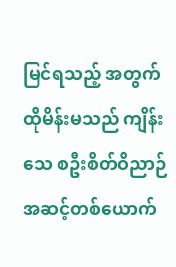မြင်ရသည့် အတွက် ထိုမိန်းမသည် ကျိန်းသေ စဦးစိတ်ဝိညာဉ် အဆင့်တစ်ယောက်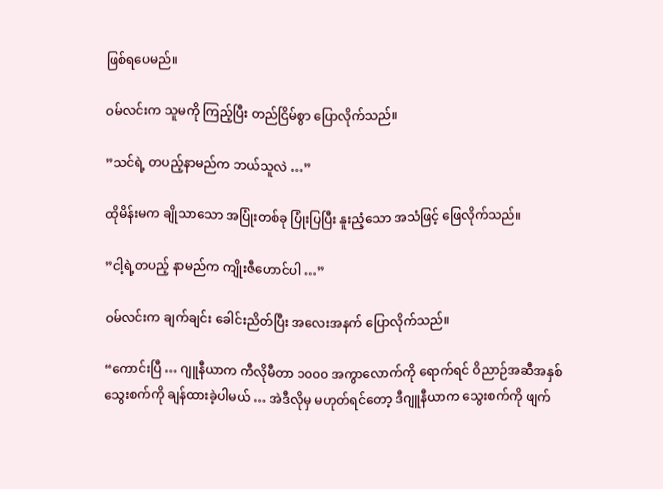ဖြစ်ရပေမည်။

ဝမ်လင်းက သူမကို ကြည့်ပြီး တည်ငြိမ်စွာ ပြောလိုက်သည်။

”သင်ရဲ့ တပည့်နာမည်က ဘယ်သူလဲ …”

ထိုမိန်းမက ချိုသာသော အပြုံးတစ်ခု ပြုံးပြပြီး နူးညံ့သော အသံဖြင့် ဖြေလိုက်သည်။

”ငါ့ရဲ့တပည့် နာမည်က ကျိုးဇီဟောင်ပါ …”

ဝမ်လင်းက ချက်ချင်း ခေါင်းညိတ်ပြီး အလေးအနက် ပြောလိုက်သည်။

“ကောင်းပြီ … ဂျူနီယာက ကီလိုမီတာ ၁၀၀၀ အကွာလောက်ကို ရောက်ရင် ဝိညာဉ်အဆီအနှစ် သွေးစက်ကို ချန်ထားခဲ့ပါမယ် … အဲဒီလိုမှ မဟုတ်ရင်တော့ ဒီဂျူနီယာက သွေးစက်ကို ဖျက်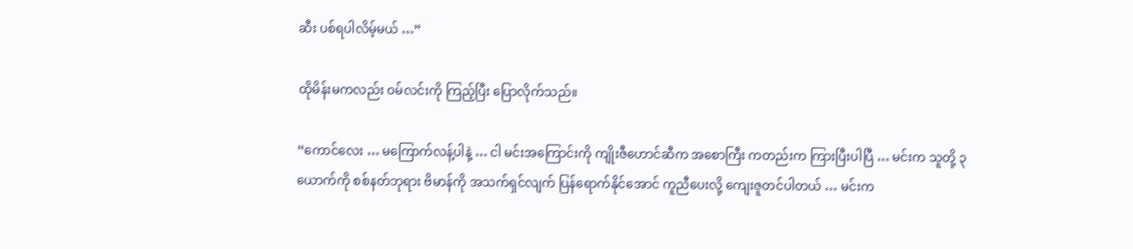ဆီး ပစ်ရပါလိမ့်မယ် …”

ထိုမိန်းမကလည်း ဝမ်လင်းကို ကြည့်ပြီး ပြောလိုက်သည်။

“ကောင်လေး … မကြောက်လန့်ပါနဲ့ … ငါ မင်းအကြောင်းကို ကျိုးဇီဟောင်ဆီက အစောကြီး ကတည်းက ကြားပြီးပါပြီ … မင်းက သူတို့ ၃ ယောက်ကို စစ်နတ်ဘုရား ဗိမာန်ကို အသက်ရှင်လျက် ပြန်ရောက်နိုင်အောင် ကူညီပေးလို့ ကျေးဇူတင်ပါတယ် … မင်းက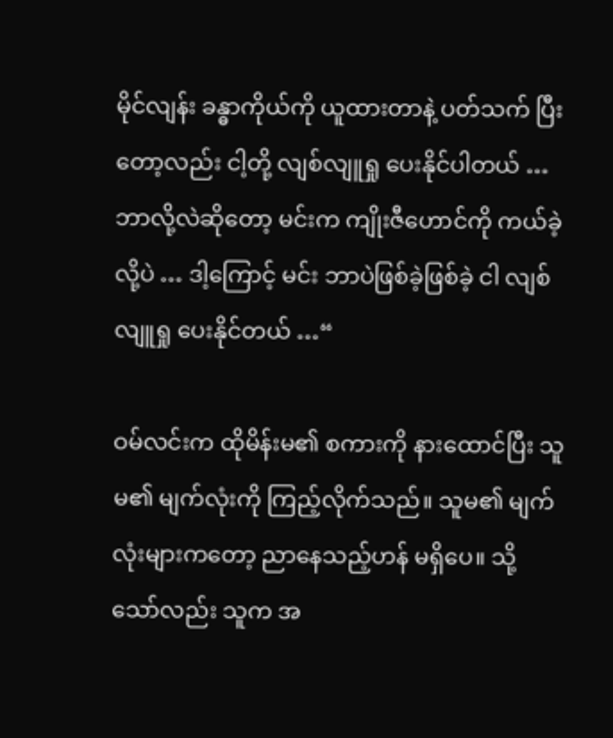မိုင်လျန်း ခန္ဓာကိုယ်ကို ယူထားတာနဲ့ ပတ်သက် ပြီးတော့လည်း ငါ့တို့ လျစ်လျူရှု ပေးနိုင်ပါတယ် … ဘာလို့လဲဆိုတော့ မင်းက ကျိုးဇီဟောင်ကို ကယ်ခဲ့လို့ပဲ … ဒါ့ကြောင့် မင်း ဘာပဲဖြစ်ခဲ့ဖြစ်ခဲ့ ငါ လျစ်လျူရှု ပေးနိုင်တယ် …“

ဝမ်လင်းက ထိုမိန်းမ၏ စကားကို နားထောင်ပြီး သူမ၏ မျက်လုံးကို ကြည့်လိုက်သည်။ သူမ၏ မျက်လုံးများကတော့ ညာနေသည့်ဟန် မရှိပေ။ သို့သော်လည်း သူက အ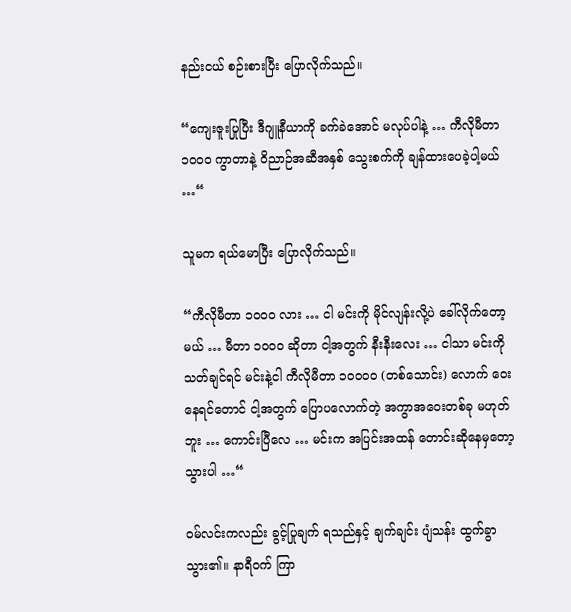နည်းငယ် စဉ်းစားပြီး ပြောလိုက်သည်။

“ကျေးဇူးပြုပြီး ဒီဂျူနီယာကို ခက်ခဲအောင် မလုပ်ပါနဲ့ … ကီလိုမီတာ ၁၀၀၀ ကွာတာနဲ့ ဝိညာဉ်အဆီအနှစ် သွေးစက်ကို ချန်ထားပေခဲ့ပါ့မယ် …“

သူမက ရယ်မောပြီး ပြောလိုက်သည်။

“ကီလိုမီတာ ၁၀၀၀ လား … ငါ မင်းကို မိုင်လျန်းလို့ပဲ ခေါ်လိုက်တော့မယ် … မီတာ ၁၀၀၀ ဆိုတာ ငါ့အတွက် နီးနီးလေး … ငါသာ မင်းကို သတ်ချင်ရင် မင်းနဲ့ငါ ကီလိုမီတာ ၁၀၀၀၀ (တစ်သောင်း) လောက် ဝေးနေရင်တောင် ငါ့အတွက် ပြောပလောက်တဲ့ အကွာအဝေးတစ်ခု မဟုတ်ဘူး … ကောင်းပြီလေ … မင်းက အပြင်းအထန် တောင်းဆိုနေမှတော့ သွားပါ …“

ဝမ်လင်းကလည်း ခွင့်ပြုချက် ရသည်နှင့် ချက်ချင်း ပျံသန်း ထွက်ခွာသွား၏။ နာရီဝက် ကြာ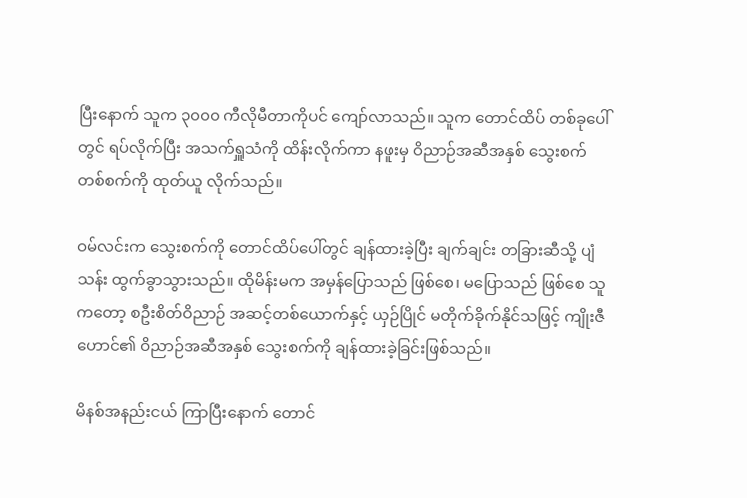ပြီးနောက် သူက ၃၀၀၀ ကီလိုမီတာကိုပင် ကျော်လာသည်။ သူက တောင်ထိပ် တစ်ခုပေါ်တွင် ရပ်လိုက်ပြီး အသက်ရှူသံကို ထိန်းလိုက်ကာ နဖူးမှ ဝိညာဉ်အဆီအနှစ် သွေးစက်တစ်စက်ကို ထုတ်ယူ လိုက်သည်။

ဝမ်လင်းက သွေးစက်ကို တောင်ထိပ်ပေါ်တွင် ချန်ထားခဲ့ပြီး ချက်ချင်း တခြားဆီသို့ ပျံသန်း ထွက်ခွာသွားသည်။ ထိုမိန်းမက အမှန်ပြောသည် ဖြစ်စေ၊ မပြောသည် ဖြစ်စေ သူကတော့ စဦးစိတ်ဝိညာဉ် အဆင့်တစ်ယောက်နှင့် ယှဉ်ပြိုင် မတိုက်ခိုက်နိုင်သဖြင့် ကျိုးဇီဟောင်၏ ဝိညာဉ်အဆီအနှစ် သွေးစက်ကို ချန်ထားခဲ့ခြင်းဖြစ်သည်။

မိနစ်အနည်းငယ် ကြာပြီး‌နောက် တောင်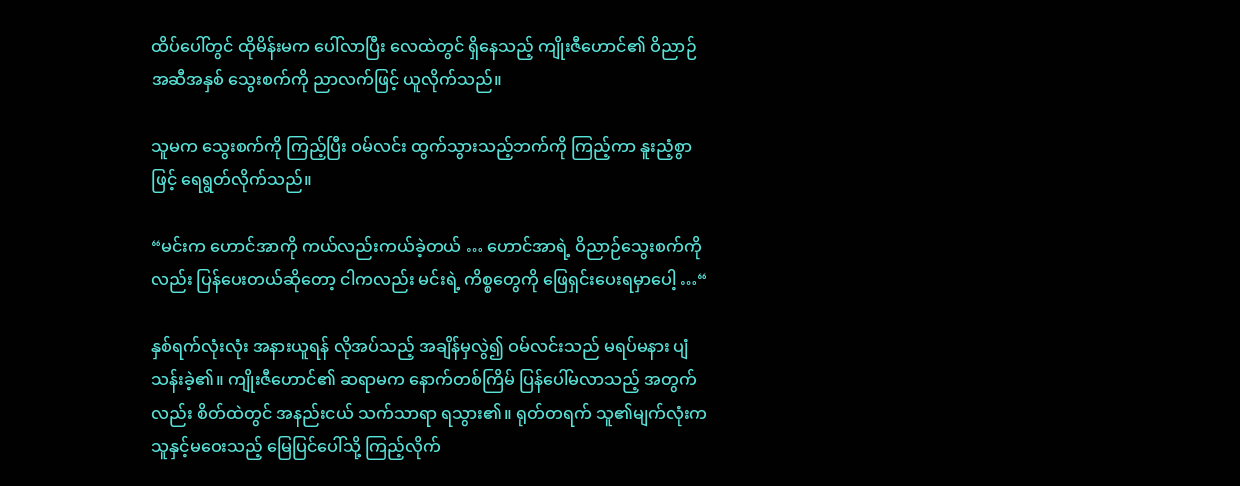ထိပ်ပေါ်တွင် ထိုမိန်းမက ပေါ်လာပြီး လေထဲတွင် ရှိနေသည့် ကျိုးဇီဟောင်၏ ဝိညာဉ်အဆီအနှစ် သွေးစက်ကို ညာလက်ဖြင့် ယူလိုက်သည်။

သူမက သွေးစက်ကို ကြည့်ပြီး ဝမ်လင်း ထွက်သွားသည့်ဘက်ကို ကြည့်ကာ နူးညံ့စွာဖြင့် ရေရွတ်လိုက်သည်။

“မင်းက ဟောင်အာကို ကယ်လည်းကယ်ခဲ့တယ် … ဟောင်အာရဲ့ ဝိညာဉ်သွေးစက်ကိုလည်း ပြန်ပေးတယ်ဆိုတော့ ငါကလည်း မင်းရဲ့ ကိစ္စတွေကို ဖြေရှင်းပေးရမှာပေါ့ …“

နှစ်ရက်လုံးလုံး အနားယူရန် လိုအပ်သည့် အချိန်မှလွဲ၍ ဝမ်လင်းသည် မရပ်မနား ပျံသန်းခဲ့၏။ ကျိုးဇီဟောင်၏ ဆရာမက နောက်တစ်ကြိမ် ပြန်ပေါ်မလာသည့် အတွက်လည်း စိတ်ထဲတွင် အနည်းငယ် သက်သာရာ ရသွား၏။ ရုတ်တရက် သူ၏မျက်လုံးက သူနှင့်မဝေးသည့် မြေပြင်ပေါ်သို့ ကြည့်လိုက်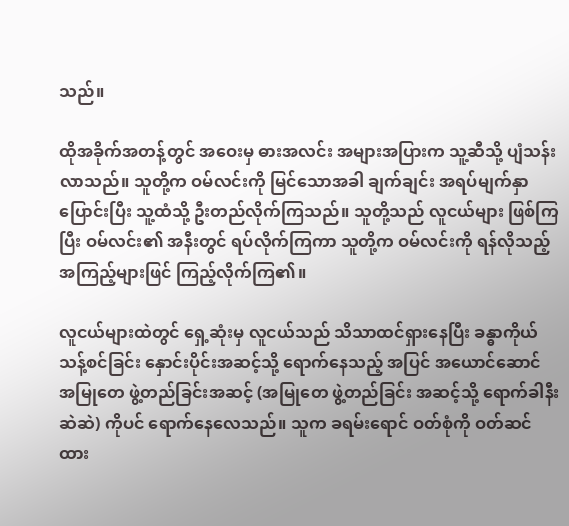သည်။

ထိုအခိုက်အတန့်တွင် အဝေးမှ ဓားအလင်း အများအပြားက သူ့ဆီသို့ ပျံသန်းလာသည်။ သူတို့က ဝမ်လင်းကို မြင်သောအခါ ချက်ချင်း အရပ်မျက်နှာ ပြောင်းပြီး သူ့ထံသို့ ဦးတည်လိုက်ကြသည်။ သူတို့သည် လူငယ်များ ဖြစ်ကြပြီး ဝမ်လင်း၏ အနီးတွင် ရပ်လိုက်ကြကာ သူတို့က ဝမ်လင်းကို ရန်လိုသည့် အကြည့်များဖြင် ကြည့်လိုက်ကြ၏။

လူငယ်များထဲတွင် ရှေ့ဆုံးမှ လူငယ်သည် သိသာထင်ရှားနေပြီး ခန္ဓာကိုယ် သန့်စင်ခြင်း နှောင်းပိုင်းအဆင့်သို့ ရောက်နေသည့် အပြင် အယောင်ဆောင် အမြုတေ ဖွဲ့တည်ခြင်းအဆင့် (အမြုတေ ဖွဲ့တည်ခြင်း အဆင့်သို့ ရောက်ခါနီးဆဲဆဲ) ကိုပင် ရောက်နေလေသည်။ သူက ခရမ်းရောင် ဝတ်စုံကို ဝတ်ဆင်ထား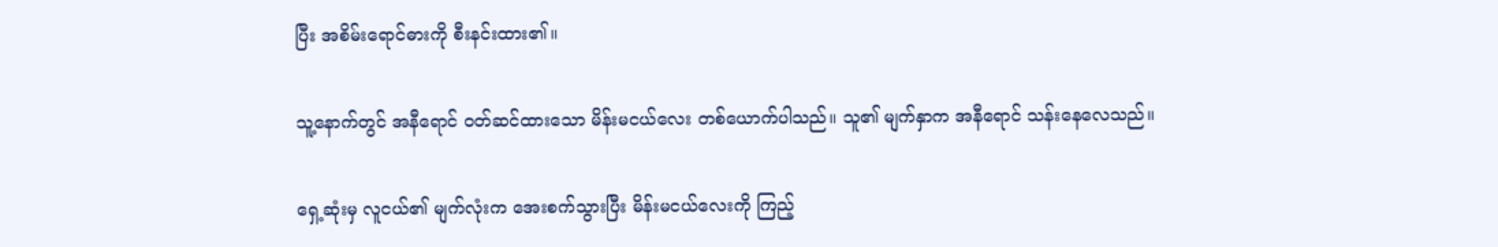ပြီး အစိမ်းရောင်ဓားကို စီးနင်းထား၏။

သူ့နောက်တွင် အနီရောင် ဝတ်ဆင်ထားသော မိန်းမငယ်လေး တစ်ယောက်ပါသည်။ သူ၏ မျက်နှာက အနီရောင် သန်းနေလေသည်။

ရှေ့ဆုံးမှ လူငယ်၏ မျက်လုံးက အေးစက်သွားပြီး မိန်းမငယ်လေးကို ကြည့်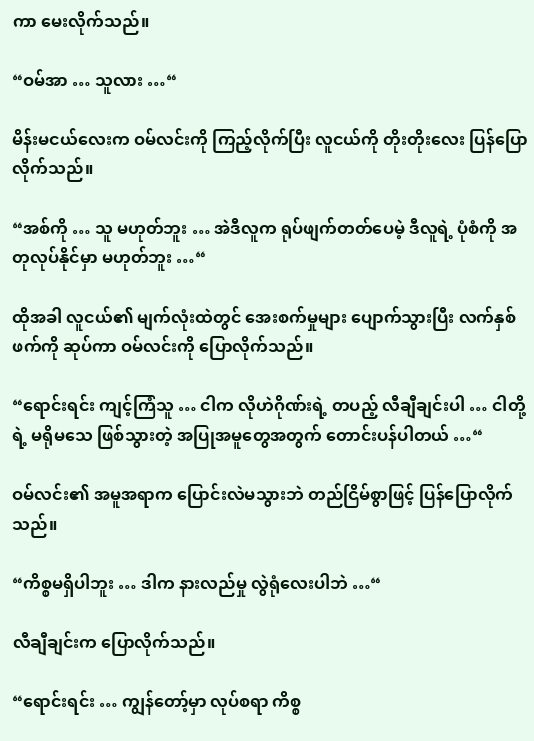ကာ မေးလိုက်သည်။

“ဝမ်အာ … သူလား …“

မိန်းမငယ်လေးက ဝမ်လင်းကို ကြည့်လိုက်ပြီး လူငယ်ကို တိုးတိုးလေး ပြန်ပြောလိုက်သည်။

“အစ်ကို … သူ မဟုတ်ဘူး … အဲဒီလူက ရုပ်ဖျက်တတ်ပေမဲ့ ဒီလူရဲ့ ပုံစံကို အတုလုပ်နိုင်မှာ မဟုတ်ဘူး …“

ထိုအခါ လူငယ်၏ မျက်လုံးထဲတွင် အေးစက်မှုများ ပျောက်သွားပြီး လက်နှစ်ဖက်ကို ဆုပ်ကာ ဝမ်လင်းကို ပြောလိုက်သည်။

“ရောင်းရင်း ကျင့်ကြံသူ … ငါက လိုဟဲဂိုဏ်းရဲ့ တပည့် လီချီချင်းပါ … ငါတို့ရဲ့ မရိုမသေ ဖြစ်သွားတဲ့ အပြုအမူတွေအတွက် တောင်းပန်ပါတယ် …“

ဝမ်လင်း၏ အမူအရာက ပြောင်းလဲမသွားဘဲ တည်ငြိမ်စွာဖြင့် ပြန်ပြောလိုက်သည်။

“ကိစ္စမရှိပါဘူး … ဒါက နားလည်မှု လွဲရုံလေးပါဘဲ …“

လီချီချင်းက ပြောလိုက်သည်။

“ရောင်းရင်း … ကျွန်တော့်မှာ လုပ်စရာ ကိစ္စ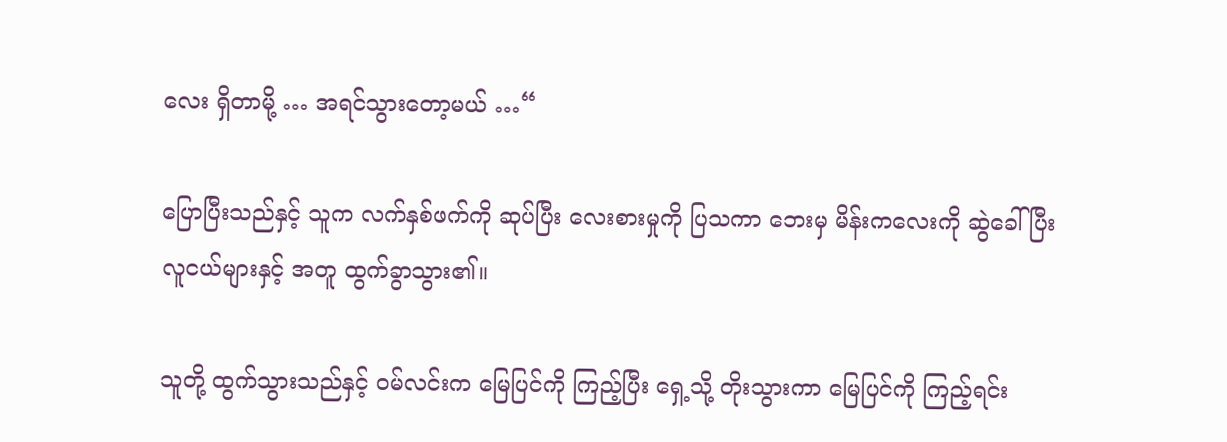လေး ရှိတာမို့ … အရင်သွားတော့မယ် …“

ပြောပြီးသည်နှင့် သူက လက်နှစ်ဖက်ကို ဆုပ်ပြီး လေးစားမှုကို ပြသကာ ဘေးမှ မိန်းကလေးကို ဆွဲခေါ်ပြီး လူငယ်များနှင့် အတူ ထွက်ခွာသွား၏။

သူတို့ ထွက်သွားသည်နှင့် ဝမ်လင်းက မြေပြင်ကို ကြည့်ပြီး ရှေ့သို့ တိုးသွားကာ မြေပြင်ကို ကြည့်ရင်း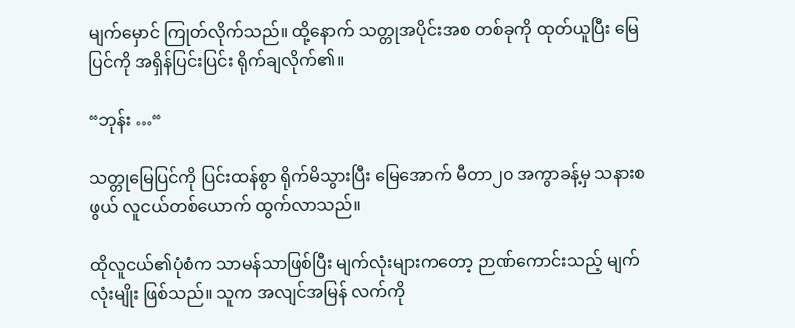မျက်မှောင် ကြုတ်လိုက်သည်။ ထို့နောက် သတ္တုအပိုင်းအစ တစ်ခုကို ထုတ်ယူပြီး မြေပြင်ကို အရှိန်ပြင်းပြင်း ရိုက်ချလိုက်၏။

“ဘုန်း …“

သတ္တုမြေပြင်ကို ပြင်းထန်စွာ ရိုက်မိသွားပြီး မြေအောက် မီတာ၂၀ အကွာခန့်မှ သနားစဖွယ် လူငယ်တစ်ယောက် ထွက်လာသည်။

ထိုလူငယ်၏ပုံစံက သာမန်သာဖြစ်ပြီး မျက်လုံးများကတော့ ဉာဏ်ကောင်းသည့် မျက်လုံးမျိုး ဖြစ်သည်။ သူက အလျင်အမြန် လက်ကို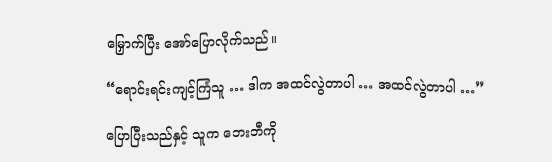မြှောက်ပြီး အော်ပြောလိုက်သည်။

“ရောင်းရင်းကျင့်ကြံသူ … ဒါက အထင်လွဲတာပါ … အထင်လွဲတာပါ …”

ပြောပြီးသည်နှင့် သူက ဘေးဘီကို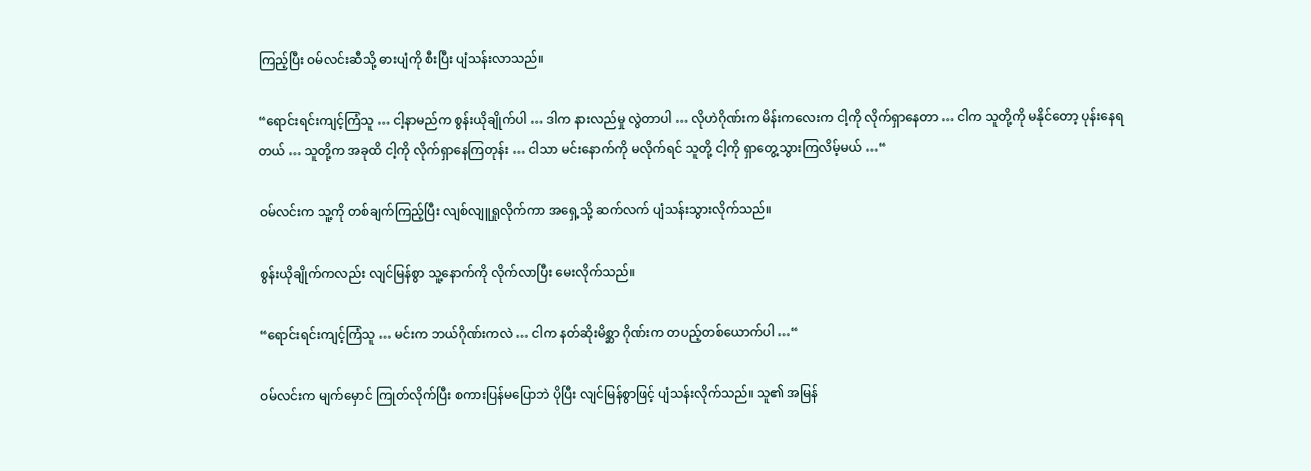ကြည့်ပြီး ဝမ်လင်းဆီသို့ ဓားပျံကို စီးပြီး ပျံသန်းလာသည်။

“ရောင်းရင်းကျင့်ကြံသူ … ငါ့နာမည်က စွန်းယိုချိုက်ပါ … ဒါက နားလည်မှု လွဲတာပါ … လိုဟဲဂိုဏ်းက မိန်းကလေးက ငါ့ကို လိုက်ရှာနေတာ … ငါက သူတို့ကို မနိုင်တော့ ပုန်းနေရတယ် … သူတို့က အခုထိ ငါ့ကို လိုက်ရှာနေကြတုန်း … ငါသာ မင်းနောက်ကို မလိုက်ရင် သူတို့ ငါ့ကို ရှာတွေ့သွားကြလိမ့်မယ် …“

ဝမ်လင်းက သူ့ကို တစ်ချက်ကြည့်ပြီး လျစ်လျူရှုလိုက်ကာ အရှေ့သို့ ဆက်လက် ပျံသန်းသွားလိုက်သည်။

စွန်းယိုချိုက်ကလည်း လျင်မြန်စွာ သူ့နောက်ကို လိုက်လာပြီး မေးလိုက်သည်။

“ရောင်းရင်းကျင့်ကြံသူ … မင်းက ဘယ်ဂိုဏ်းကလဲ … ငါက နတ်ဆိုးမိစ္ဆာ ဂိုဏ်းက တပည့်တစ်ယောက်ပါ …“

ဝမ်လင်းက မျက်မှောင် ကြုတ်လိုက်ပြီး စကားပြန်မပြောဘဲ ပိုပြီး လျင်မြန်စွာဖြင့် ပျံသန်းလိုက်သည်။ သူ၏ အမြန်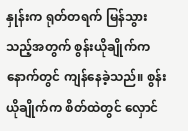နှုန်းက ရုတ်တရက် မြန်သွားသည့်အတွက် စွန်းယိုချိုက်က နောက်တွင် ကျန်နေခဲ့သည်။ စွန်းယိုချိုက်က စိတ်ထဲတွင် လှောင်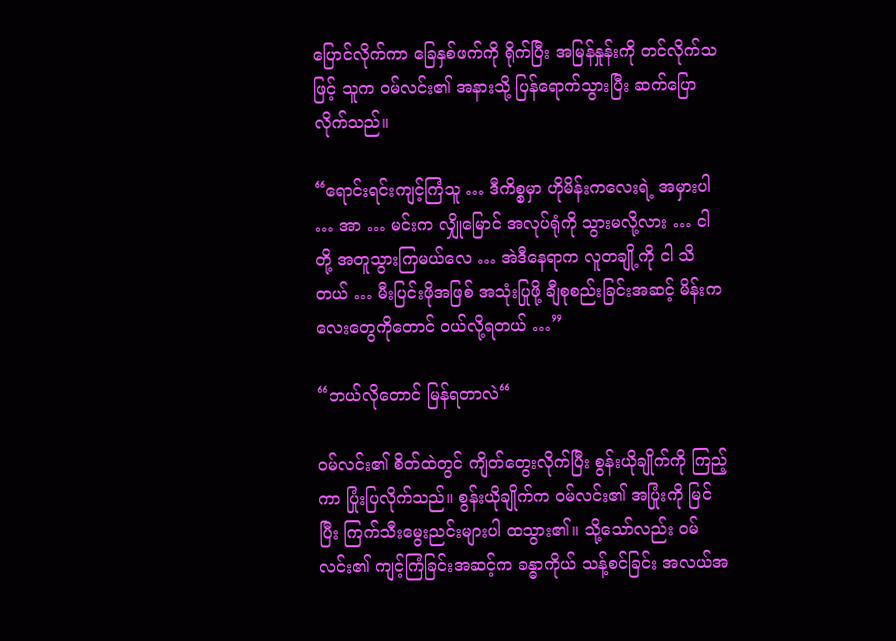ပြောင်လိုက်ကာ ခြေနှစ်ဖက်ကို ရိုက်ပြီး အမြန်နှုန်းကို တင်လိုက်သဖြင့် သူက ဝမ်လင်း၏ အနားသို့ ပြန်ရောက်သွားပြီး ဆက်ပြောလိုက်သည်။

“ရောင်းရင်းကျင့်ကြံသူ … ဒီကိစ္စမှာ ဟိုမိန်းကလေးရဲ့ အမှားပါ … အာ … မင်းက လျှိုမြောင် အလုပ်ရုံကို သွားမလို့လား … ငါတို့ အတူသွားကြမယ်လေ … အဲဒီနေရာက လူတချို့ကို ငါ သိတယ် … မီးပြင်းဖိုအဖြစ် အသုံးပြုဖို့ ချီစုစည်းခြင်းအဆင့် မိန်းကလေးတွေကိုတောင် ဝယ်လို့ရတယ် …”

“ဘယ်လိုတောင် မြန်ရတာလဲ“

ဝမ်လင်း၏ စိတ်ထဲတွင် ကျိတ်တွေးလိုက်ပြီး စွန်းယိုချိုက်ကို ကြည့်ကာ ပြုံးပြလိုက်သည်။ စွန်းယိုချိုက်က ဝမ်လင်း၏ အပြုံးကို မြင်ပြီး ကြက်သီးမွေးညင်းများပါ ထသွား၏။ သို့သော်လည်း ဝမ်လင်း၏ ကျင့်ကြံခြင်းအဆင့်က ခန္ဓာကိုယ် သန့်စင်ခြင်း အလယ်အ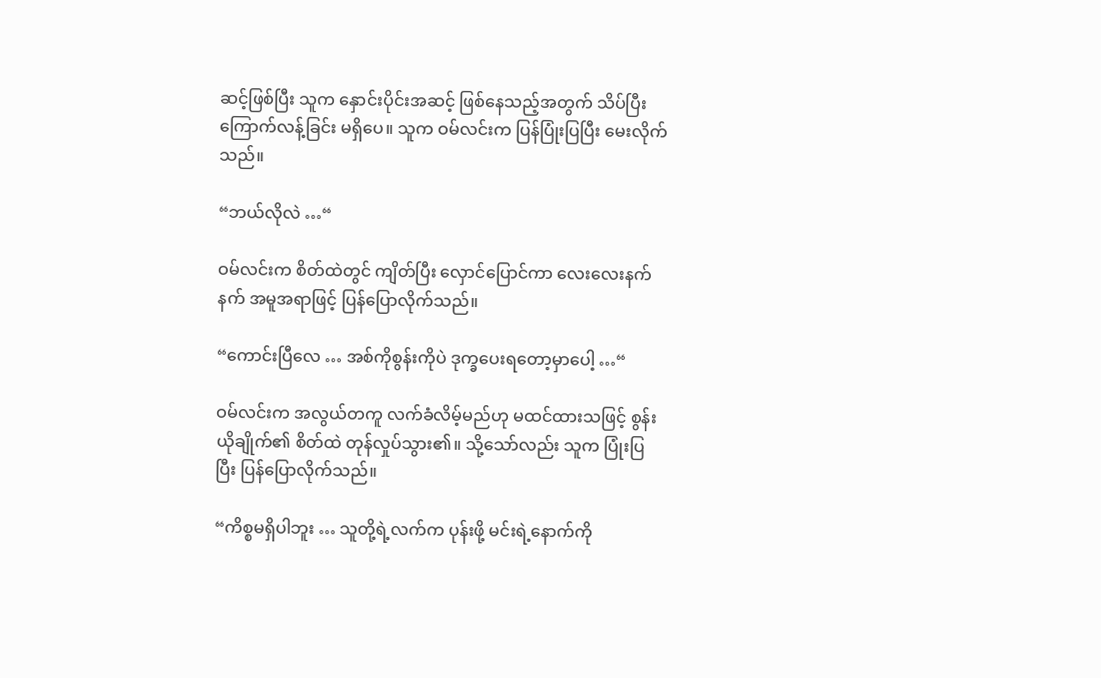ဆင့်ဖြစ်ပြီး သူက နှောင်းပိုင်းအဆင့် ဖြစ်နေသည့်အတွက် သိပ်ပြီး ကြောက်လန့်ခြင်း မရှိပေ။ သူက ဝမ်လင်းက ပြန်ပြုံးပြပြီး မေးလိုက်သည်။

“ဘယ်လိုလဲ …“

ဝမ်လင်းက စိတ်ထဲတွင် ကျိတ်ပြီး‌ လှောင်ပြောင်ကာ လေးလေးနက်နက် အမူအရာဖြင့် ပြန်ပြောလိုက်သည်။

“ကောင်းပြီလေ … အစ်ကိုစွန်းကိုပဲ ဒုက္ခပေးရတော့မှာပေါ့ …“

ဝမ်လင်းက အလွယ်တကူ လက်ခံလိမ့်မည်ဟု မထင်ထားသဖြင့် စွန်းယိုချိုက်၏ စိတ်ထဲ တုန်လှုပ်သွား၏။ သို့သော်လည်း သူက ပြုံးပြပြီး ပြန်ပြောလိုက်သည်။

“ကိစ္စမရှိပါဘူး … သူတို့ရဲ့လက်က ပုန်းဖို့ မင်းရဲ့နောက်ကို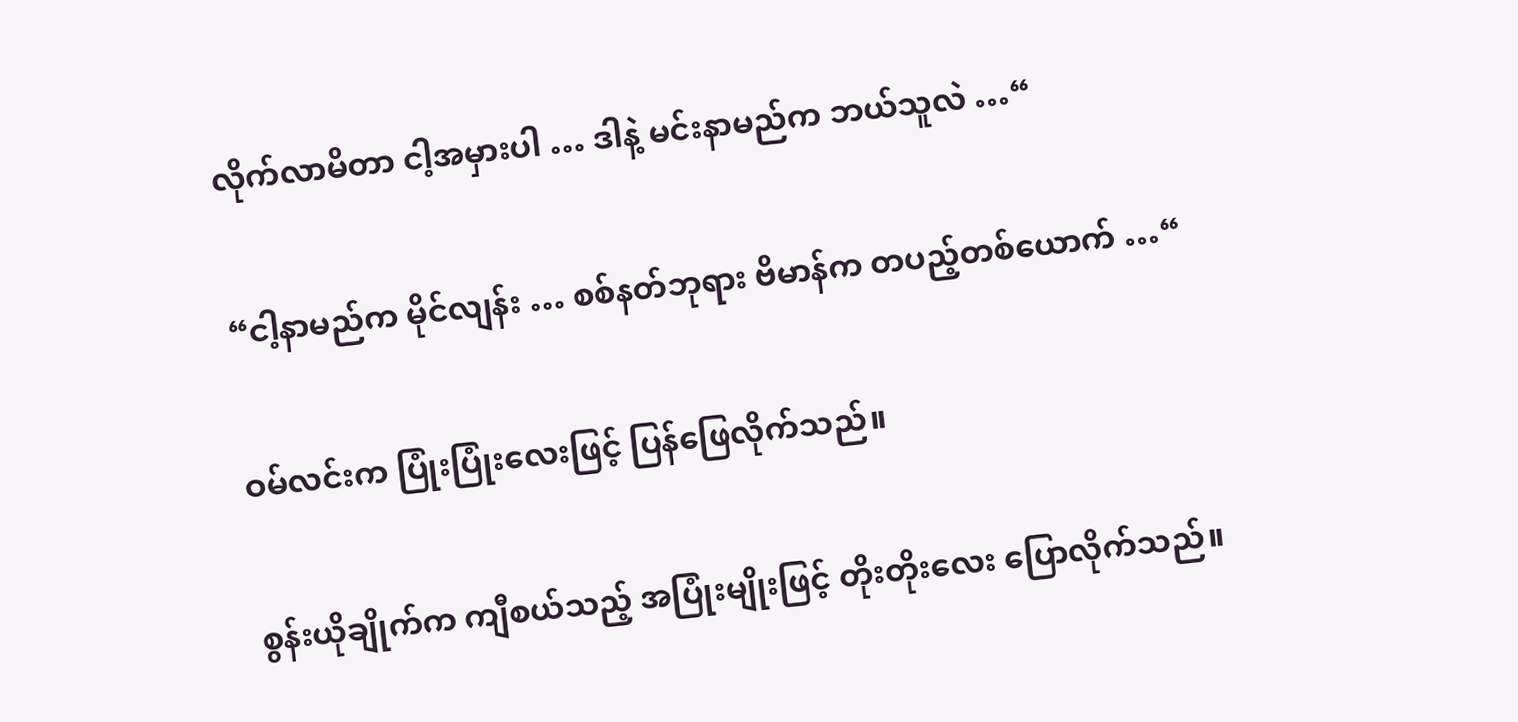လိုက်လာမိတာ ငါ့အမှားပါ … ဒါနဲ့ မင်းနာမည်က ဘယ်သူလဲ …“

“ငါ့နာမည်က မိုင်လျန်း … စစ်နတ်ဘုရား ဗိမာန်က တပည့်တစ်ယောက် …“

ဝမ်လင်းက ပြုံးပြုံးလေးဖြင့် ပြန်ဖြေလိုက်သည်။

စွန်းယိုချိုက်က ကျီစယ်သည့် အပြုံးမျိုးဖြင့် တိုးတိုးလေး ပြောလိုက်သည်။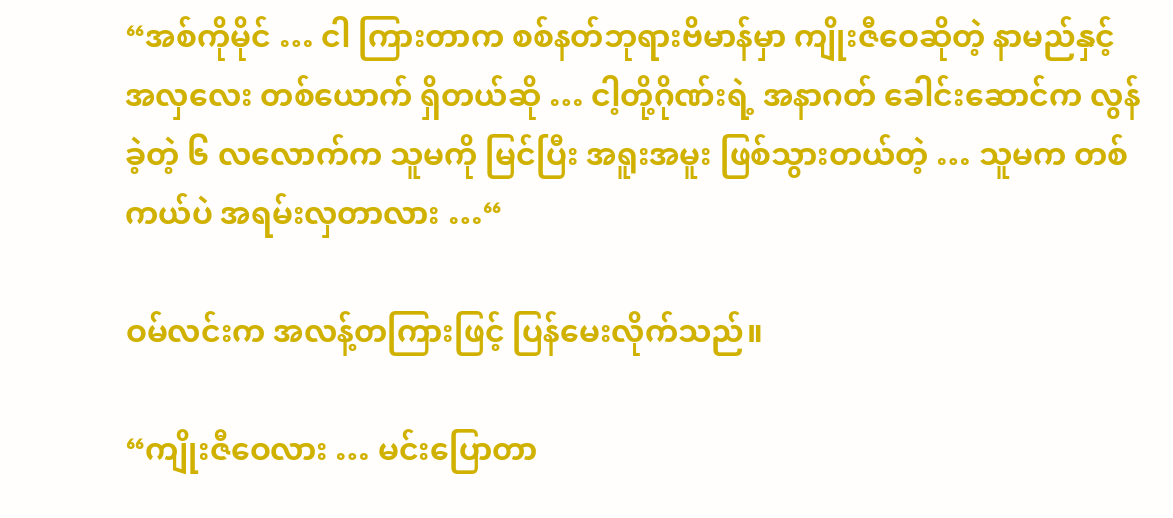“အစ်ကိုမိုင် … ငါ ကြားတာက စစ်နတ်ဘုရားဗိမာန်မှာ ကျိုးဇီဝေဆိုတဲ့ နာမည်နှင့် အလှလေး တစ်ယောက် ရှိတယ်ဆို … ငါ့တို့ဂိုဏ်းရဲ့ အနာဂတ် ခေါင်းဆောင်က လွန်ခဲ့တဲ့ ၆ လလောက်က သူမကို မြင်ပြီး အရူးအမူး ဖြစ်သွားတယ်တဲ့ … သူမက တစ်ကယ်ပဲ အရမ်းလှတာလား …“

ဝမ်လင်းက အလန့်တကြားဖြင့် ပြန်မေးလိုက်သည်။

“ကျိုးဇီဝေလား … မင်းပြောတာ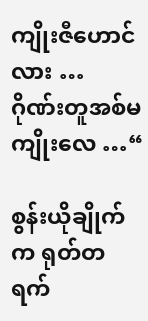ကျိုးဇီဟောင်လား … ဂိုဏ်းတူအစ်မ ကျိုးလေ …“

စွန်းယိုချိုက်က ရုတ်တရက်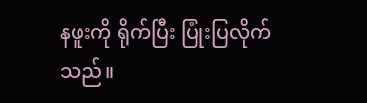နဖူးကို ရိုက်ပြီး ပြုံးပြလိုက်သည်။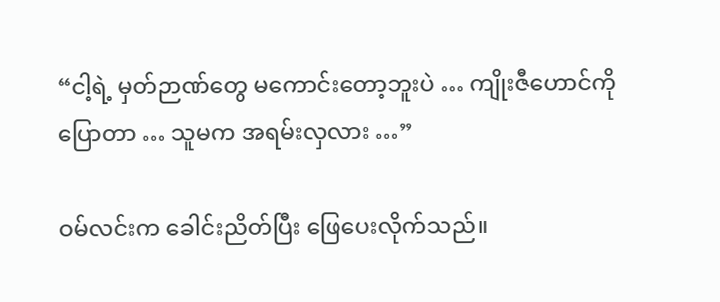“ငါ့ရဲ့ မှတ်ဉာဏ်တွေ မကောင်းတော့ဘူးပဲ … ကျိုးဇီဟောင်ကို ပြောတာ … သူမက အရမ်းလှလား …”

ဝမ်လင်းက ခေါင်းညိတ်ပြီး ဖြေပေးလိုက်သည်။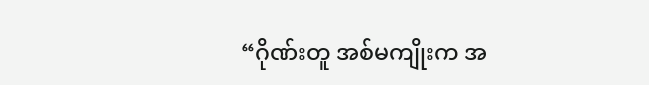“ဂိုဏ်းတူ အစ်မကျိုးက အ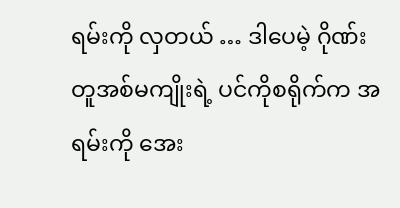ရမ်းကို လှတယ် … ဒါပေမဲ့ ဂိုဏ်းတူအစ်မကျိုးရဲ့ ပင်ကိုစရိုက်က အရမ်းကို အေး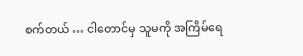စက်တယ် … ငါတောင်မှ သူမကို အကြိမ်ရေ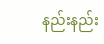နည်းနည်း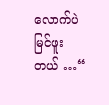လောက်ပဲ မြင်ဖူးတယ် …“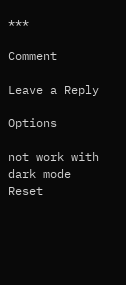***

Comment

Leave a Reply

Options

not work with dark mode
Reset